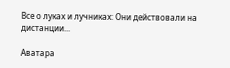Все о луках и лучниках: Они действовали на дистанции...

Аватара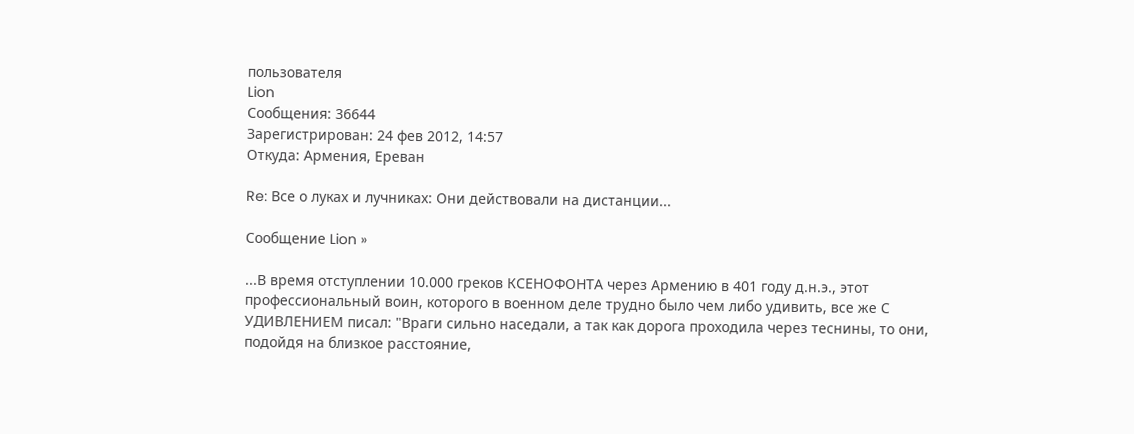пользователя
Lion
Сообщения: 36644
Зарегистрирован: 24 фев 2012, 14:57
Откуда: Армения, Ереван

Re: Все о луках и лучниках: Они действовали на дистанции...

Сообщение Lion »

...В время отступлении 10.000 греков КСЕНОФОНТА через Армению в 401 году д.н.э., этот профессиональный воин, которого в военном деле трудно было чем либо удивить, все же С УДИВЛЕНИЕМ писал: "Враги сильно наседали, а так как дорога проходила через теснины, то они, подойдя на близкое расстояние,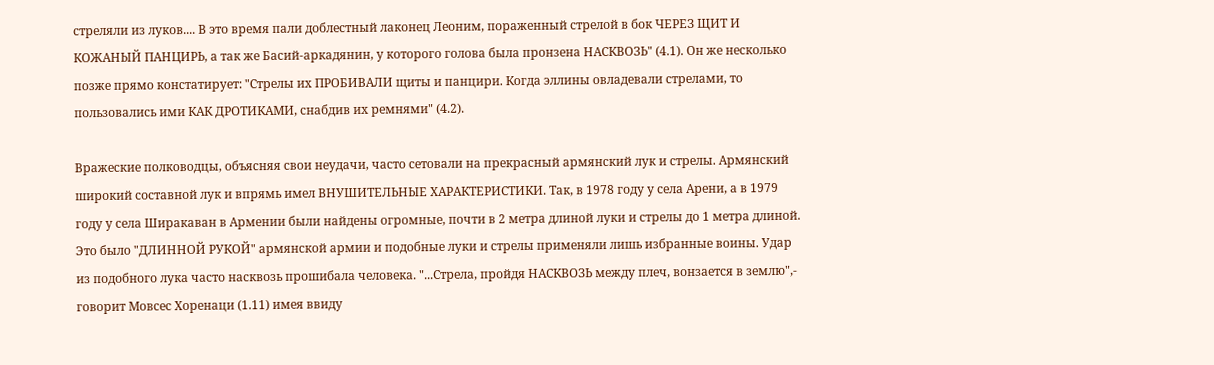стреляли из луков.... В это время пали доблестный лаконец Леоним, пораженный стрелой в бок ЧЕРЕЗ ЩИТ И КОЖАНЫЙ ПАНЦИРЬ, а так же Басий-аркадянин, у которого голова была пронзена НАСКВОЗЬ" (4.1). Он же несколько позже прямо констатирует: "Стрелы их ПРОБИВАЛИ щиты и панцири. Когда эллины овладевали стрелами, то пользовались ими КАК ДРОТИКАМИ, снабдив их ремнями" (4.2).

Вражеские полководцы, объясняя свои неудачи, часто сетовали на прекрасный армянский лук и стрелы. Армянский широкий составной лук и впрямь имел ВНУШИТЕЛЬНЫЕ ХАРАКТЕРИСТИКИ. Так, в 1978 году у села Арени, а в 1979 году у села Ширакаван в Армении были найдены огромные, почти в 2 метра длиной луки и стрелы до 1 метра длиной. Это было "ДЛИННОЙ РУКОЙ" армянской армии и подобные луки и стрелы применяли лишь избранные воины. Удар из подобного лука часто насквозь прошибала человека. "...Стрела, пройдя НАСКВОЗЬ между плеч, вонзается в землю",- говорит Мовсес Хоренаци (1.11) имея ввиду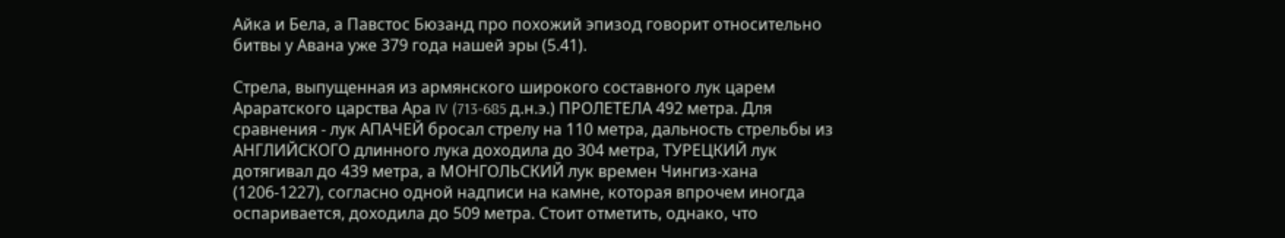Айка и Бела, а Павстос Бюзанд про похожий эпизод говорит относительно битвы у Авана уже 379 года нашей эры (5.41).

Стрела, выпущенная из армянского широкого составного лук царем Араратского царства Ара IV (713-685 д.н.э.) ПРОЛЕТЕЛА 492 метра. Для сравнения - лук АПАЧЕЙ бросал стрелу на 110 метра, дальность стрельбы из АНГЛИЙСКОГО длинного лука доходила до 304 метра, ТУРЕЦКИЙ лук дотягивал до 439 метра, а МОНГОЛЬСКИЙ лук времен Чингиз-хана (1206-1227), согласно одной надписи на камне, которая впрочем иногда оспаривается, доходила до 509 метра. Стоит отметить, однако, что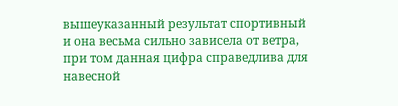вышеуказанный результат спортивный и она весьма сильно зависела от ветра, при том данная цифра справедлива для навесной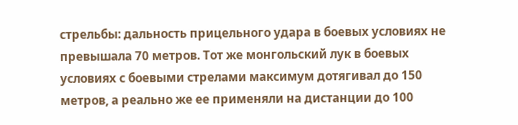стрельбы: дальность прицельного удара в боевых условиях не превышала 70 метров. Тот же монгольский лук в боевых условиях с боевыми стрелами максимум дотягивал до 150 метров, а реально же ее применяли на дистанции до 100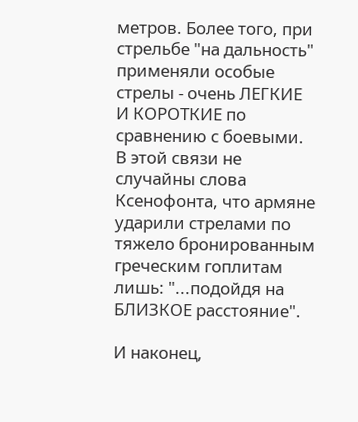метров. Более того, при стрельбе "на дальность" применяли особые стрелы - очень ЛЕГКИЕ И КОРОТКИЕ по сравнению с боевыми. В этой связи не случайны слова Ксенофонта, что армяне ударили стрелами по тяжело бронированным греческим гоплитам лишь: "...подойдя на БЛИЗКОЕ расстояние".

И наконец,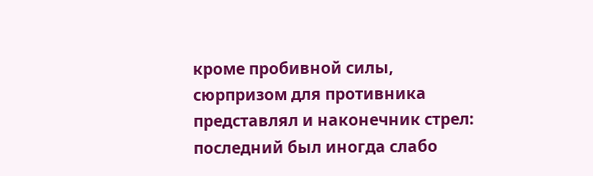кроме пробивной силы, сюрпризом для противника представлял и наконечник стрел: последний был иногда слабо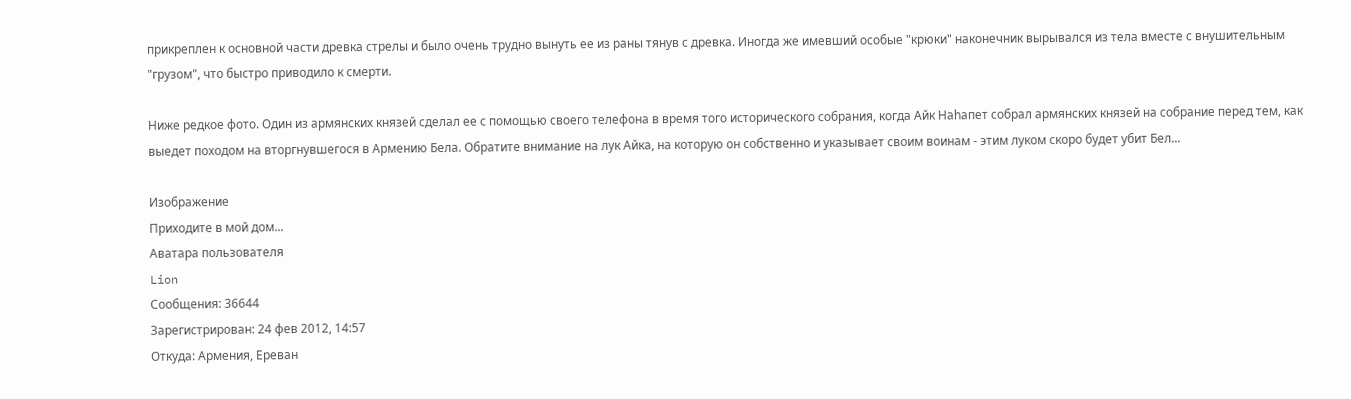прикреплен к основной части древка стрелы и было очень трудно вынуть ее из раны тянув с древка. Иногда же имевший особые "крюки" наконечник вырывался из тела вместе с внушительным "грузом", что быстро приводило к смерти.

Ниже редкое фото. Один из армянских князей сделал ее с помощью своего телефона в время того исторического собрания, когда Айк Наhапет собрал армянских князей на собрание перед тем, как выедет походом на вторгнувшегося в Армению Бела. Обратите внимание на лук Айка, на которую он собственно и указывает своим воинам - этим луком скоро будет убит Бел...

Изображение
Приходите в мой дом...
Аватара пользователя
Lion
Сообщения: 36644
Зарегистрирован: 24 фев 2012, 14:57
Откуда: Армения, Ереван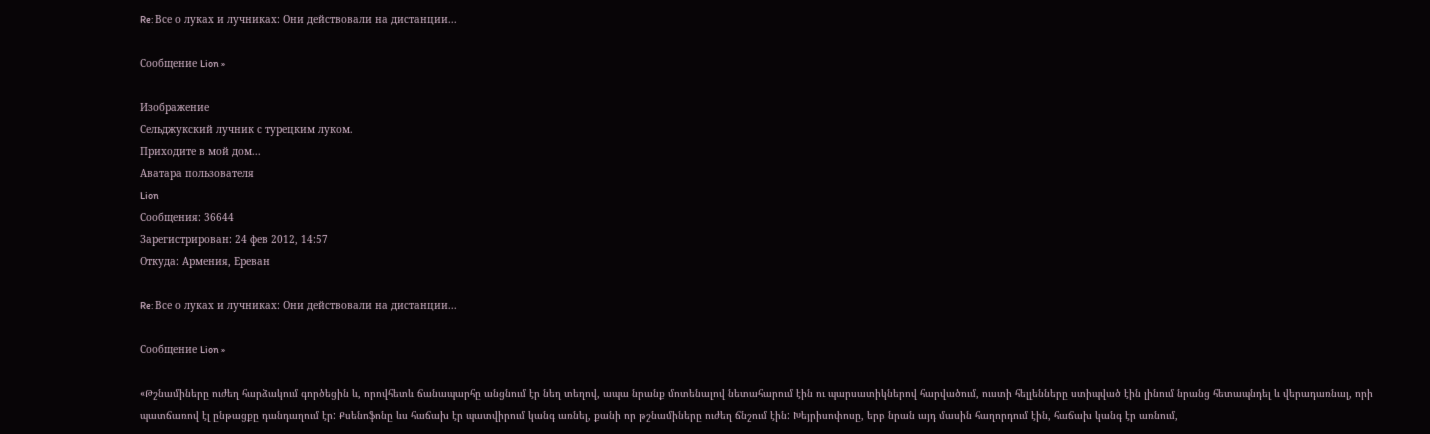Re: Все о луках и лучниках: Они действовали на дистанции...

Сообщение Lion »

Изображение
Сельджукский лучник с турецким луком.
Приходите в мой дом...
Аватара пользователя
Lion
Сообщения: 36644
Зарегистрирован: 24 фев 2012, 14:57
Откуда: Армения, Ереван

Re: Все о луках и лучниках: Они действовали на дистанции...

Сообщение Lion »

«Թշնամիները ուժեղ հարձակում գործեցին և, որովհետև ճանապարհը անցնում էր նեղ տեղով, ապա նրանք մոտենալով նետահարում էին ու պարսատիկներով հարվածում, ուստի հելլենները ստիպված էին լինում նրանց հետապնդել և վերադառնալ, որի պատճառով էլ ընթացքը դանդաղում էր: Քսենոֆոնը ևս հաճախ էր պատվիրում կանգ առնել, քանի որ թշնամիները ուժեղ ճնշում էին: Խեյրիսոփոսը, երբ նրան այդ մասին հաղորդում էին, հաճախ կանգ էր առնում,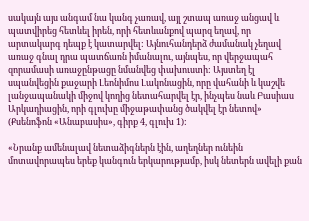սակայն այս անգամ նա կանգ չառավ, այլ շտապ առաջ անցավ և պատվիրեց հետևել իրեն, որի հետևանքով պարզ եղավ, որ արտակարգ դեպք է կատարվել: Այնուհանդերձ ժամանակ չեղավ առաջ գնալ դրա պատճառն իմանալու, այնպես, որ վերջապահ զորամասի առաջընթացը նմանվեց փախուստի: Այստեղ էլ սպանվեցին քաջարի Լեոնիմոս Լակոնացին, որը վահանի և կաշվե լանջապանակի միջով կողից նետահարվել էր, ինչպես նաև Բասիաս Արկադիացին, որի գլուխը միջաթափանց ծակվել էր նետով» (Քսենոֆոն «Անաբասիս», գիրք 4, գլուխ 1):

«Նրանք ամենալավ նետաձիգներն էին, աղեղներ ունեին մոտավորապես երեք կանգուն երկարությամբ, իսկ նետերն ավելի քան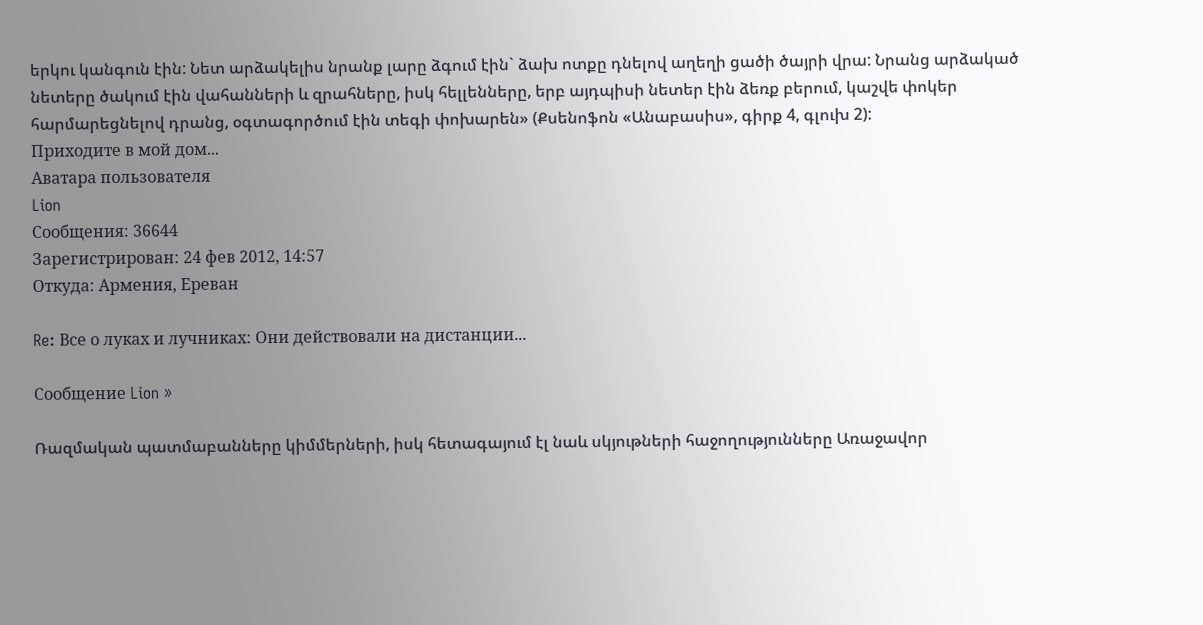երկու կանգուն էին: Նետ արձակելիս նրանք լարը ձգում էին` ձախ ոտքը դնելով աղեղի ցածի ծայրի վրա: Նրանց արձակած նետերը ծակում էին վահանների և զրահները, իսկ հելլենները, երբ այդպիսի նետեր էին ձեռք բերում, կաշվե փոկեր հարմարեցնելով դրանց, օգտագործում էին տեգի փոխարեն» (Քսենոֆոն «Անաբասիս», գիրք 4, գլուխ 2):
Приходите в мой дом...
Аватара пользователя
Lion
Сообщения: 36644
Зарегистрирован: 24 фев 2012, 14:57
Откуда: Армения, Ереван

Re: Все о луках и лучниках: Они действовали на дистанции...

Сообщение Lion »

Ռազմական պատմաբանները կիմմերների, իսկ հետագայում էլ նաև սկյութների հաջողությունները Առաջավոր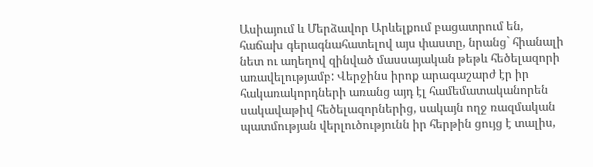Ասիայում և Մերձավոր Արևելքում բացատրում են, հաճախ գերագնահատելով այս փաստը, նրանց` հիանալի նետ ու աղեղով զինված մասսայական թեթև հեծելազորի առավելությամբ: Վերջինս իրոք արագաշարժ էր իր հակառակորդների առանց այդ էլ համեմատականորեն սակավաթիվ հեծելազորներից, սակայն ողջ ռազմական պատմության վերլուծությունն իր հերթին ցույց է տալիս,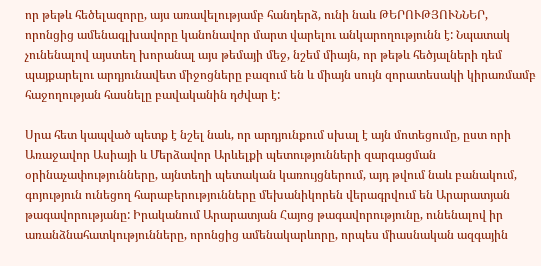որ թեթև հեծելազորը, այս առավելությամբ հանդերձ, ունի նաև ԹԵՐՈՒԹՅՈՒՆՆԵՐ, որոնցից ամենագլխավորը կանոնավոր մարտ վարելու անկարողությունն է: Նպատակ չունենալով այստեղ խորանալ այս թեմայի մեջ, նշեմ միայն, որ թեթև հեծյալների դեմ պայքարելու արդյունավետ միջոցները բազում են և միայն սույն զորատեսակի կիրառմամբ հաջողության հասնելը բավականին դժվար է:

Սրա հետ կապված պետք է նշել նաև, որ արդյունքում սխալ է այն մոտեցումը, ըստ որի Առաջավոր Ասիայի և Մերձավոր Արևելքի պետությունների զարգացման օրինաչափությունները, այնտեղի պետական կառույցներում, այդ թվում նաև բանակում, գոյություն ունեցող հարաբերությունները մեխանիկորեն վերագրվում են Արարատյան թագավորությանը: Իրականում Արարատյան Հայոց թագավորությունը, ունենալով իր առանձնահատկությունները, որոնցից ամենակարևորը, որպես միասնական ազգային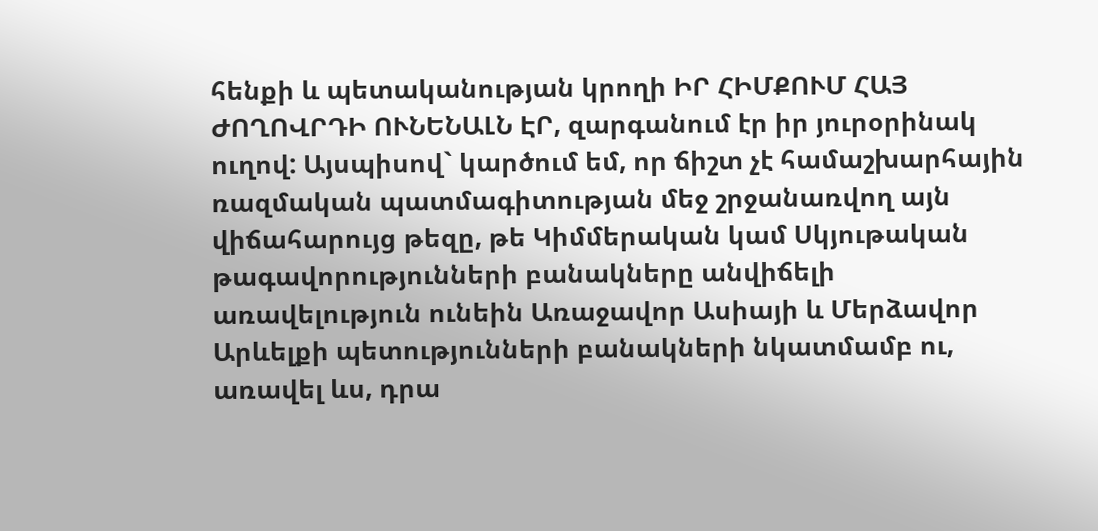հենքի և պետականության կրողի ԻՐ ՀԻՄՔՈՒՄ ՀԱՅ ԺՈՂՈՎՐԴԻ ՈՒՆԵՆԱԼՆ ԷՐ, զարգանում էր իր յուրօրինակ ուղով: Այսպիսով` կարծում եմ, որ ճիշտ չէ համաշխարհային ռազմական պատմագիտության մեջ շրջանառվող այն վիճահարույց թեզը, թե Կիմմերական կամ Սկյութական թագավորությունների բանակները անվիճելի առավելություն ունեին Առաջավոր Ասիայի և Մերձավոր Արևելքի պետությունների բանակների նկատմամբ ու, առավել ևս, դրա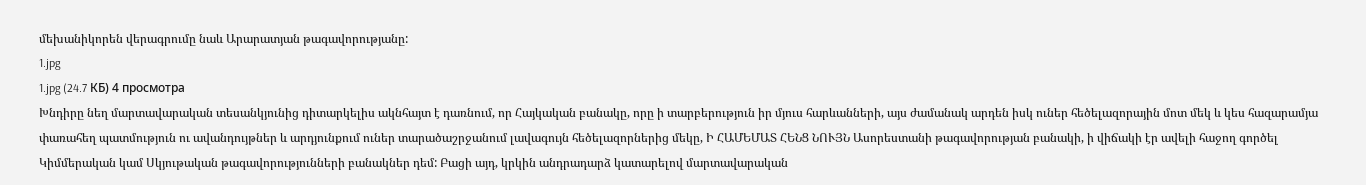մեխանիկորեն վերագրումը նաև Արարատյան թագավորությանը:
1.jpg
1.jpg (24.7 КБ) 4 просмотра
Խնդիրը նեղ մարտավարական տեսանկյունից դիտարկելիս ակնհայտ է դառնում, որ Հայկական բանակը, որը ի տարբերություն իր մյուս հարևանների, այս ժամանակ արդեն իսկ ուներ հեծելազորային մոտ մեկ և կես հազարամյա փառահեղ պատմություն ու ավանդույթներ և արդյունքում ուներ տարածաշրջանում լավագույն հեծելազորներից մեկը, Ի ՀԱՄԵՄԱՏ ՀԵՆՑ ՆՈՒՅՆ Ասորեստանի թագավորության բանակի, ի վիճակի էր ավելի հաջող գործել Կիմմերական կամ Սկյութական թագավորությունների բանակներ դեմ: Բացի այդ, կրկին անդրադարձ կատարելով մարտավարական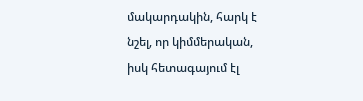մակարդակին, հարկ է նշել, որ կիմմերական, իսկ հետագայում էլ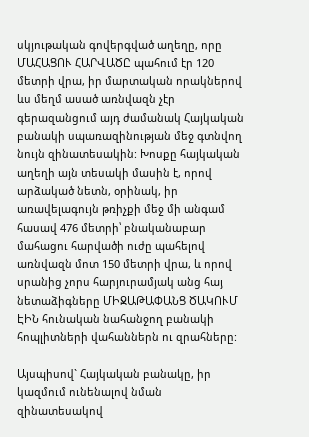սկյութական գովերգված աղեղը, որը ՄԱՀԱՑՈՒ ՀԱՐՎԱԾԸ պահում էր 120 մետրի վրա, իր մարտական որակներով ևս մեղմ ասած առնվազն չէր գերազանցում այդ ժամանակ Հայկական բանակի սպառազինության մեջ գտնվող նույն զինատեսակին: Խոսքը հայկական աղեղի այն տեսակի մասին է, որով արձակած նետն, օրինակ, իր առավելագույն թռիչքի մեջ մի անգամ հասավ 476 մետրի՝ բնականաբար մահացու հարվածի ուժը պահելով առնվազն մոտ 150 մետրի վրա, և որով սրանից չորս հարյուրամյակ անց հայ նետաձիգները ՄԻՋԱԹԱՓԱՆՑ ԾԱԿՈՒՄ ԷԻՆ հունական նահանջող բանակի հոպլիտների վահաններն ու զրահները:

Այսպիսով` Հայկական բանակը, իր կազմում ունենալով նման զինատեսակով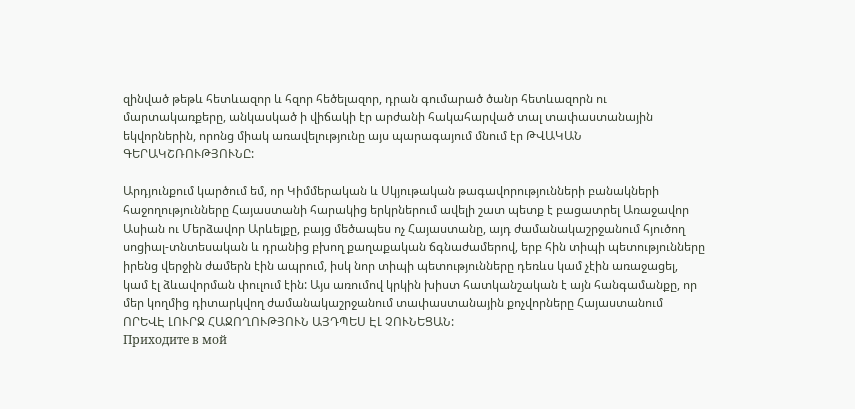զինված թեթև հետևազոր և հզոր հեծելազոր, դրան գումարած ծանր հետևազորն ու մարտակառքերը, անկասկած ի վիճակի էր արժանի հակահարված տալ տափաստանային եկվորներին, որոնց միակ առավելությունը այս պարագայում մնում էր ԹՎԱԿԱՆ ԳԵՐԱԿՇՌՈՒԹՅՈՒՆԸ:

Արդյունքում կարծում եմ, որ Կիմմերական և Սկյութական թագավորությունների բանակների հաջողությունները Հայաստանի հարակից երկրներում ավելի շատ պետք է բացատրել Առաջավոր Ասիան ու Մերձավոր Արևելքը, բայց մեծապես ոչ Հայաստանը, այդ ժամանակաշրջանում հյուծող սոցիալ-տնտեսական և դրանից բխող քաղաքական ճգնաժամերով, երբ հին տիպի պետությունները իրենց վերջին ժամերն էին ապրում, իսկ նոր տիպի պետությունները դեռևս կամ չէին առաջացել, կամ էլ ձևավորման փուլում էին: Այս առումով կրկին խիստ հատկանշական է այն հանգամանքը, որ մեր կողմից դիտարկվող ժամանակաշրջանում տափաստանային քոչվորները Հայաստանում ՈՐԵՎԷ ԼՈՒՐՋ ՀԱՋՈՂՈՒԹՅՈՒՆ ԱՅԴՊԵՍ ԷԼ ՉՈՒՆԵՑԱՆ:
Приходите в мой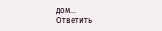дом...
Ответить